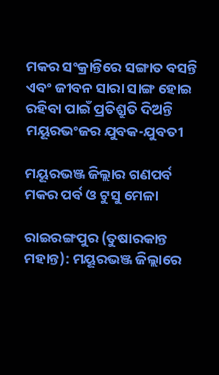ମକର ସଂକ୍ରାନ୍ତିରେ ସଙ୍ଗାତ ବସନ୍ତି ଏବଂ ଜୀବନ ସାରା ସାଙ୍ଗ ହୋଇ ରହିବା ପାଇଁ ପ୍ରତିଶ୍ରୁତି ଦିଅନ୍ତି ମୟୂରଭଂଜର ଯୁବକ-ଯୁବତୀ

ମୟୂରଭଞ୍ଜ ଜିଲ୍ଲାର ଗଣପର୍ବ ମକର ପର୍ବ ଓ ଟୁସୁ ମେଳା

ରାଇରଙ୍ଗପୁର (ତୁଷାରକାନ୍ତ ମହାନ୍ତ): ମୟୂରଭଞ୍ଜ ଜିଲ୍ଲାରେ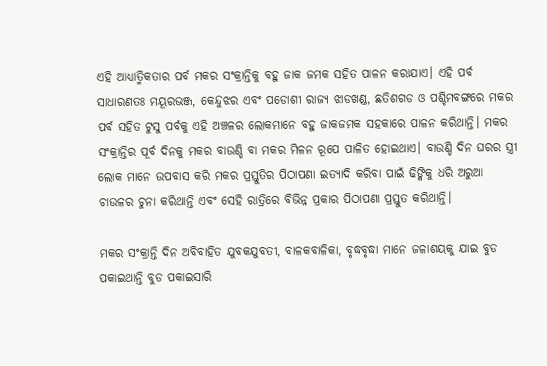ଏହି ଆଧ୍ୟାତ୍ମିକତାର ପର୍ବ ମକର ସଂକ୍ରାନ୍ତିକୁ ବହୁ ଜାକ ଜମକ ସହିତ ପାଳନ କରାଯାଏ। ଏହି ପର୍ବ ସାଧାରଣତଃ ମୟୂରଭଞ୍ଜ, କେନ୍ଦୁଝର ଏବଂ ପଡୋଶୀ ରାଜ୍ୟ ଝାଡଖଣ୍ଡ, ଛତିଶଗଡ ଓ ପଶ୍ଚିମବଙ୍ଗରେ ମକର ପର୍ବ ସହିତ ଟୁସୁ ପର୍ବକୁ ଏହି ଅଞ୍ଚଳର ଲୋକମାନେ ବହୁ ଜାକଜମକ ସହକାରେ ପାଳନ କରିଥାନ୍ତି। ମକର ସଂକ୍ରାନ୍ତିର ପୂର୍ବ ଦିନକୁ ମକର ବାଉଣ୍ଡି ବା ମକର ମିଳନ ରୂପେ ପାଳିତ ହୋଇଥାଏ। ବାଉଣ୍ଡି ଦିନ ଘରର ସ୍ତ୍ରୀ ଲୋକ ମାନେ ଉପବାସ କରି ମକର ପ୍ରସ୍ତୁତିର ପିଠାପଣା ଇତ୍ୟାଦି କରିବା ପାଇଁ ଢିଙ୍କିକୁ ଧରି ଅରୁଆ ଚାଉଳର ଚୁନା କରିଥାନ୍ତି ଏବଂ ସେହି ରାତ୍ରିରେ ବିଭିନ୍ନ ପ୍ରକାର ପିଠାପଣା ପ୍ରସ୍ତୁତ କରିଥାନ୍ତି।

ମକର ସଂକ୍ରାନ୍ତି ଦିନ ଅବିବାହିତ ଯୁବକଯୁବତୀ, ବାଳକବାଳିକା, ବୃଦ୍ଧବୃଦ୍ଧା ମାନେ ଜଳାଶୟକୁ ଯାଇ ବୁଡ ପକାଇଥାନ୍ତି ବୁଡ ପକାଇସାରି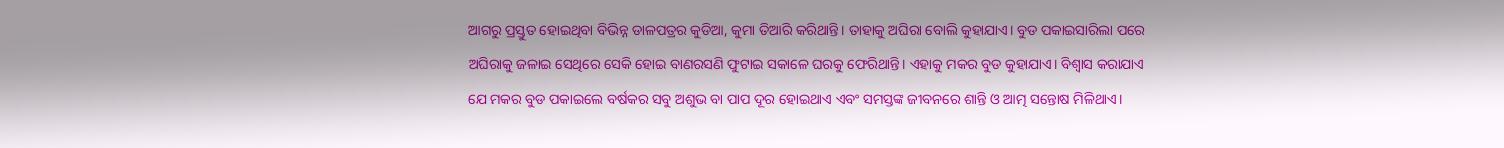ଆଗରୁ ପ୍ରସ୍ତୁତ ହୋଇଥିବା ବିଭିନ୍ନ ଡାଳପତ୍ରର କୁଡିଆ, କୁମା ତିଆରି କରିଥାନ୍ତି। ତାହାକୁ ଅଘିରା ବୋଲି କୁହାଯାଏ। ବୁଡ ପକାଇସାରିଲା ପରେ ଅଘିରାକୁ ଜଳାଇ ସେଥିରେ ସେକି ହୋଇ ବାଣରସଣି ଫୁଟାଇ ସକାଳେ ଘରକୁ ଫେରିଥାନ୍ତି। ଏହାକୁ ମକର ବୁଡ କୁହାଯାଏ। ବିଶ୍ୱାସ କରାଯାଏ ଯେ ମକର ବୁଡ ପକାଇଲେ ବର୍ଷକର ସବୁ ଅଶୁଭ ବା ପାପ ଦୂର ହୋଇଥାଏ ଏବଂ ସମସ୍ତଙ୍କ ଜୀବନରେ ଶାନ୍ତି ଓ ଆତ୍ମ ସନ୍ତୋଷ ମିଳିଥାଏ।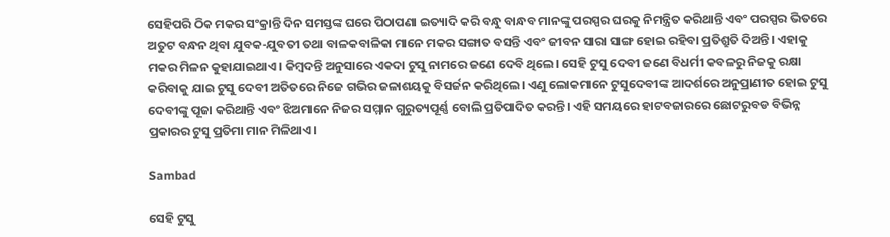ସେହିପରି ଠିକ ମକର ସଂକ୍ରାନ୍ତି ଦିନ ସମସ୍ତଙ୍କ ଘରେ ପିଠାପଣା ଇତ୍ୟାଦି କରି ବନ୍ଧୁ ବାନ୍ଧବ ମାନଙ୍କୁ ପରସ୍ପର ଘରକୁ ନିମନ୍ତ୍ରିତ କରିଥାନ୍ତି ଏବଂ ପରସ୍ପର ଭିତରେ ଅତୁଟ ବନ୍ଧନ ଥିବା ଯୁବକ-ଯୁବତୀ ତଥା ବାଳକବାଳିକା ମାନେ ମକର ସଙ୍ଗାତ ବସନ୍ତି ଏବଂ ଜୀବନ ସାରା ସାଙ୍ଗ ହୋଇ ରହିବା ପ୍ରତିଶ୍ରୁତି ଦିଅନ୍ତି। ଏହାକୁ ମକର ମିଳନ କୁହାଯାଇଥାଏ। କିମ୍ବଦନ୍ତି ଅନୁସାରେ ଏକଦା ଟୁସୁ ନାମରେ ଜଣେ ଦେବି ଥିଲେ। ସେହି ଟୁସୁ ଦେବୀ ଜଣେ ବିଧର୍ମୀ କବଳରୁ ନିଜକୁ ରକ୍ଷା କରିବାକୁ ଯାଇ ଟୁସୁ ଦେବୀ ଅତିତରେ ନିଜେ ଗଭିର ଜଳାଶୟକୁ ବିସର୍ଜନ କରିଥିଲେ। ଏଣୁ ଲୋକମାନେ ଟୁସୁଦେବୀଙ୍କ ଆଦର୍ଶରେ ଅନୁପ୍ରାଣୀତ ହୋଇ ଟୁସୁ ଦେବୀଙ୍କୁ ପୂଜା କରିଥାନ୍ତି ଏବଂ ଝିଅମାନେ ନିଜର ସମ୍ମାନ ଗୁରୁତ୍ୟପୂର୍ଣ୍ଣ ବୋଲି ପ୍ରତିପାଦିତ କରନ୍ତି। ଏହି ସମୟରେ ହାଟବଜାରରେ ଛୋଟରୁବଡ ବିଭିନ୍ନ ପ୍ରକାରର ଟୁସୁ ପ୍ରତିମା ମାନ ମିଳିଥାଏ।

Sambad

ସେହି ଟୁସୁ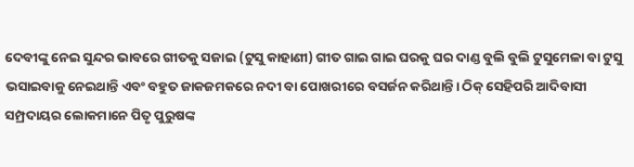ଦେବୀଙ୍କୁ ନେଇ ସୁନ୍ଦର ଭାବରେ ଗୀତକୁ ସଜାଇ (ଟୁସୁ କାହାଣୀ) ଗୀତ ଗାଇ ଗାଇ ଘରକୁ ଘର ଦାଣ୍ଡ ବୁଲି ବୁଲି ଟୁସୁମେଳା ବା ଟୁସୁ ଭସାଇବାକୁ ନେଇଥାନ୍ତି ଏବଂ ବହୁତ ଜାକଜମକରେ ନଦୀ ବା ପୋଖରୀରେ ବସର୍ଜନ କରିଥାନ୍ତି। ଠିକ୍ ସେହିପରି ଆଦିବାସୀ ସମ୍ପ୍ରଦାୟର ଲୋକମାନେ ପିତୃ ପୁରୁଷଙ୍କ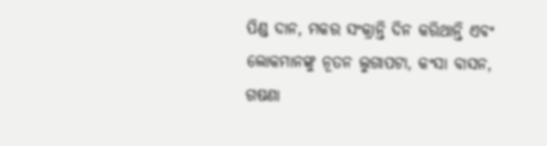ପିଣ୍ଡ ଦାନ, ମକର ସଂକ୍ରାନ୍ତି ଦିନ କରିଥାନ୍ତି ଏବଂ ଲୋକମାନଙ୍କୁ ନୂତନ ଲୁଗାପଟା, କଂସା ବାସନ, ଗଷଣା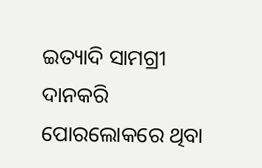ଇତ୍ୟାଦି ସାମଗ୍ରୀ ଦାନକରି ପୋରଲୋକରେ ଥିବା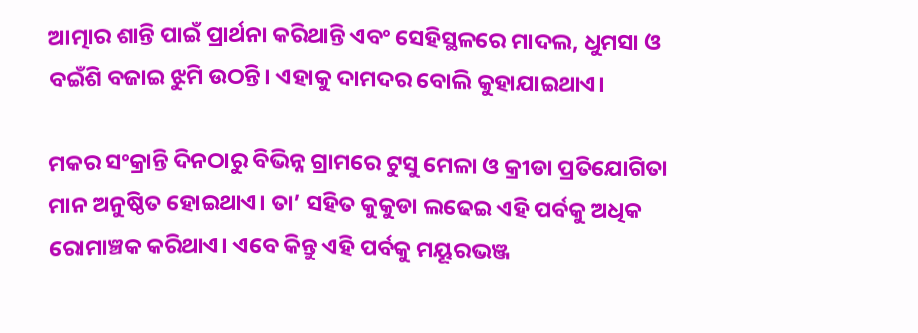ଆତ୍ମାର ଶାନ୍ତି ପାଇଁ ପ୍ରାର୍ଥନା କରିଥାନ୍ତି ଏବଂ ସେହିସ୍ଥଳରେ ମାଦଲ, ଧୁମସା ଓ ବଇଁଶି ବଜାଇ ଝୁମି ଉଠନ୍ତି। ଏହାକୁ ଦାମଦର ବୋଲି କୁହାଯାଇଥାଏ।

ମକର ସଂକ୍ରାନ୍ତି ଦିନଠାରୁ ବିଭିନ୍ନ ଗ୍ରାମରେ ଟୁସୁ ମେଳା ଓ କ୍ରୀଡା ପ୍ରତିଯୋଗିତା ମାନ ଅନୁଷ୍ଠିତ ହୋଇଥାଏ। ତା’ ସହିତ କୁକୁଡା ଲଢେଇ ଏହି ପର୍ବକୁ ଅଧିକ ରୋମାଞ୍ଚକ କରିଥାଏ। ଏବେ କିନ୍ତୁ ଏହି ପର୍ବକୁ ମୟୂରଭଞ୍ଜ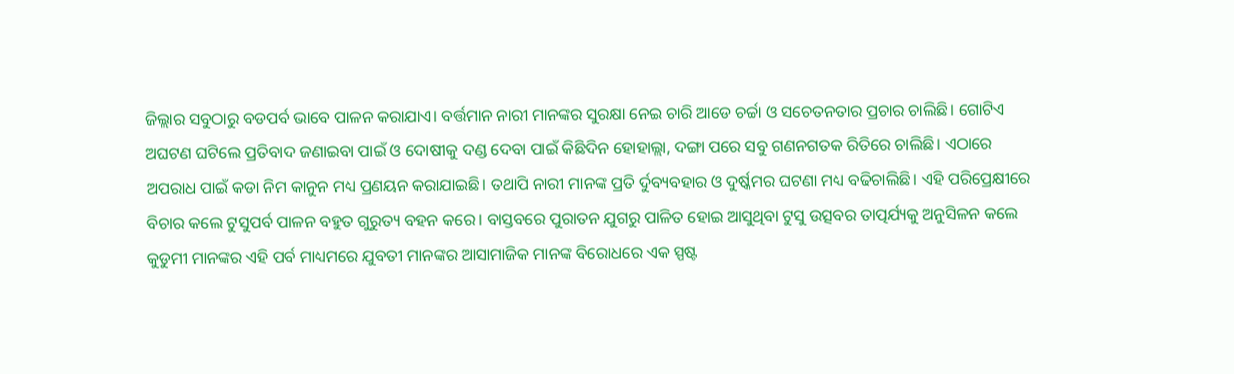ଜିଲ୍ଲାର ସବୁଠାରୁ ବଡପର୍ବ ଭାବେ ପାଳନ କରାଯାଏ। ବର୍ତ୍ତମାନ ନାରୀ ମାନଙ୍କର ସୁରକ୍ଷା ନେଇ ଚାରି ଆଡେ ଚର୍ଚ୍ଚା ଓ ସଚେତନତାର ପ୍ରଚାର ଚାଲିଛି। ଗୋଟିଏ ଅଘଟଣ ଘଟିଲେ ପ୍ରତିବାଦ ଜଣାଇବା ପାଇଁ ଓ ଦୋଷୀକୁ ଦଣ୍ଡ ଦେବା ପାଇଁ କିଛିଦିନ ହୋହାଲ୍ଲା, ଦଙ୍ଗା ପରେ ସବୁ ଗଣନଗତକ ରିତିରେ ଚାଲିଛି। ଏଠାରେ ଅପରାଧ ପାଇଁ କଡା ନିମ କାନୁନ ମଧ୍ୟ ପ୍ରଣୟନ କରାଯାଇଛି। ତଥାପି ନାରୀ ମାନଙ୍କ ପ୍ରତି ର୍ଦୁବ୍ୟବହାର ଓ ଦୁର୍ଷ୍କମର ଘଟଣା ମଧ୍ୟ ବଢିଚାଲିଛି। ଏହି ପରିପ୍ରେକ୍ଷୀରେ ବିଚାର କଲେ ଟୁସୁପର୍ବ ପାଳନ ବହୁତ ଗୁରୁତ୍ୟ ବହନ କରେ। ବାସ୍ତବରେ ପୁରାତନ ଯୁଗରୁ ପାଳିତ ହୋଇ ଆସୁଥିବା ଟୁସୁ ଉତ୍ସବର ତାତ୍ପର୍ଯ୍ୟକୁ ଅନୁସିଳନ କଲେ କୁଡୁମୀ ମାନଙ୍କର ଏହି ପର୍ବ ମାଧ୍ୟମରେ ଯୁବତୀ ମାନଙ୍କର ଆସାମାଜିକ ମାନଙ୍କ ବିରୋଧରେ ଏକ ସ୍ପଷ୍ଟ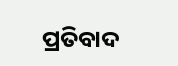ପ୍ରତିବାଦ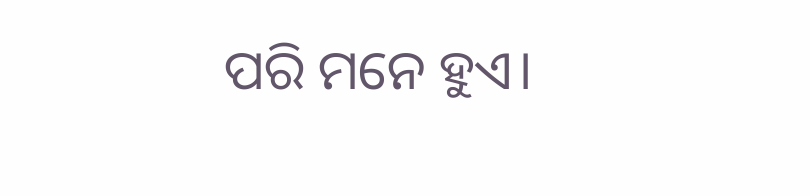ପରି ମନେ ହୁଏ।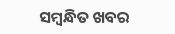ସମ୍ବନ୍ଧିତ ଖବର